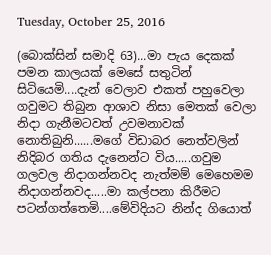Tuesday, October 25, 2016

(බොක්සින් සමාදි 63)...මා පැය දෙකක් පමන කාලයක් මෙසේ සතුටින් සිටියෙමි....දැන් වෙලාව එකත් පහුවෙලා ගවුමට තිබුන ආශාව නිසා මෙතක් වෙලා නිදා ගැනීමටවත් උවමනාවක් නොතිබුනි......මගේ විඩාබර නෙත්වලින් නිදිබර ගතිය දැනෙන්ට විය.....ගවුම ගලවල නිදාගන්නවද නැත්මම් මෙහෙමම නිදාගන්නවද.....මා කල්පනා කිරීමට පටන්ගත්තෙමි....මේවිදියට නින්ද ගියොත්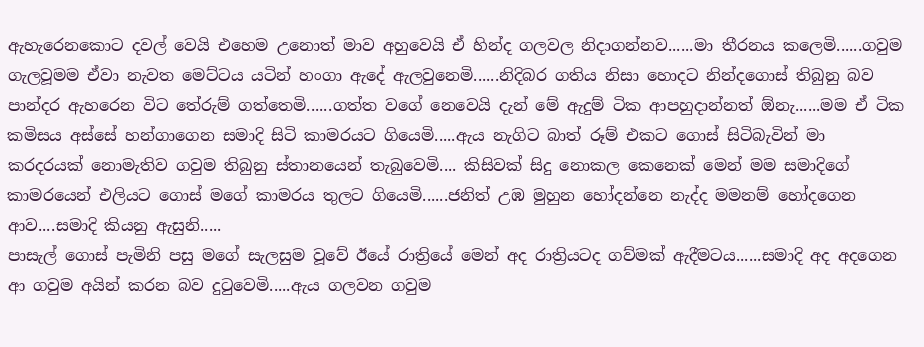ඇහැරෙනකොට දවල් වෙයි එහෙම උනොත් මාව අහුවෙයි ඒ හින්ද ගලවල නිදාගන්නව......මා තීරනය කලෙමි......ගවුම ගැලවූමම ඒවා නැවත මෙට්ටය යටින් හංගා ඇදේ ඇලවුනෙමි......නිදිබර ගතිය නිසා හොදට නින්දගොස් තිබුනු බව පාන්දර ඇහරෙන විට තේරුම් ගත්තෙමි......ගත්ත වගේ නෙවෙයි දැන් මේ ඇදුම් ටික ආපහුදාන්නත් ඕනැ......මම ඒ ටික කමිසය අස්සේ හන්ගාගෙන සමාදි සිටි කාමරයට ගියෙමි.....ඇය නැගිට බාත් රූම් එකට ගොස් සිටිබැවින් මා කරදරයක් නොමැතිව ගවුම තිබුනු ස්තානයෙන් තැබුවෙමි.... කිසිවක් සිදු නොකල කෙනෙක් මෙන් මම සමාදිගේ කාමරයෙන් එලියට ගොස් මගේ කාමරය තුලට ගියෙමි......ජනිත් උඹ මුහුන හෝදන්නෙ නැද්ද මමනම් හෝදගෙන ආව....සමාදි කියනු ඇසුනි.....
පාසැල් ගොස් පැමිනි පසු මගේ සැලසුම වූවේ ඊයේ රාත්‍රියේ මෙන් අද රාත්‍රියටද ගව්මක් ඇදීමටය......සමාදි අද අදගෙන ආ ගවුම අයින් කරන බව දුටුවෙමි.....ඇය ගලවන ගවුම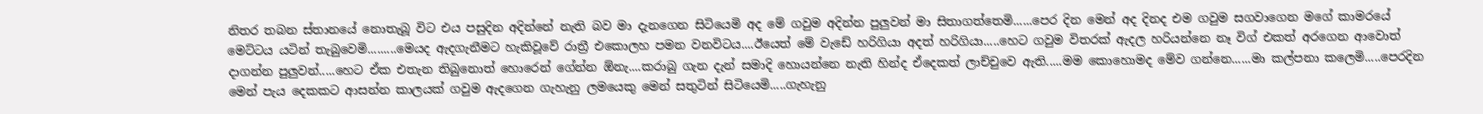නිතර තබන ස්තානයේ නොතැබූ විට එය පසුදින අදින්නේ නැති බව මා දැනගෙන සිටියෙමි අද මේ ගවුම අදින්න පුලුවන් මා සිතාගත්තෙමි......පෙර දින මෙන් අද දිනද එම ගවුම සගවාගෙන මගේ කාමරයේ මෙට්ටය යටින් තැබුවෙමි.........මෙයද ඇදගැනීමට හැකිවූවේ රාත්‍රී එකොලහ පමන වනවිටය....ඊයෙත් මේ වැඩේ හරිගියා අදත් හරිගියා.....හෙට ගවුම විතරක් ඇදල හරියන්නෙ නෑ විග් එකත් අරගෙන ආවොත් දාගන්න පුලුවන්.....හෙට ඒක එතැන තිබුනොත් හොරෙන් ගේන්න ඕනැ....කරාබු ගැන දැන් සමාදි හොයන්නෙ නැති හින්ද ඒදෙකත් ලාච්චුවෙ ඇති.....මම කොහොමද මේව ගන්නෙ......මා කල්පනා කලෙමි.....පෙරදින මෙන් පැය දෙකකට ආසන්න කාලයක් ගවුම ඇදගෙන ගැහැනු ලමයෙකු මෙන් සතුටින් සිටියෙමි.....ගැහැනු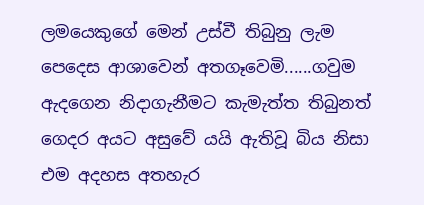ලමයෙකුගේ මෙන් උස්වී තිබුනු ලැම පෙදෙස ආශාවෙන් අතගෑවෙමි......ගවුම ඇදගෙන නිදාගැනීමට කැමැත්ත තිබුනත් ගෙදර අයට අසුවේ යයි ඇතිවූ බිය නිසා එම අදහස අතහැර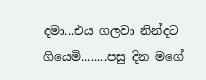දමා...එය ගලවා නින්දට ගියෙමි........පසු දින මගේ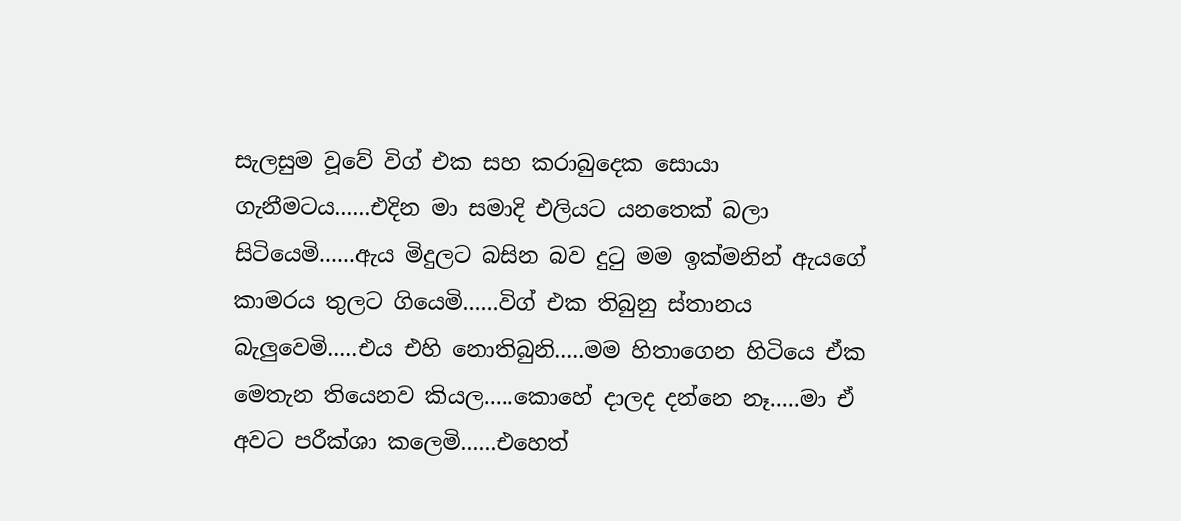සැලසුම වූවේ විග් එක සහ කරාබුදෙක සොයා ගැනීමටය......එදින මා සමාදි එලියට යනතෙක් බලා සිටියෙමි......ඇය මිදුලට බසින බව දුටු මම ඉක්මනින් ඇයගේ කාමරය තුලට ගියෙමි......විග් එක තිබුනු ස්තානය බැලුවෙමි.....එය එහි නොතිබුනි.....මම හිතාගෙන හිටියෙ ඒක මෙතැන තියෙනව කියල.....කොහේ දාලද දන්නෙ නෑ.....මා ඒ අවට පරීක්ශා කලෙමි......එහෙත්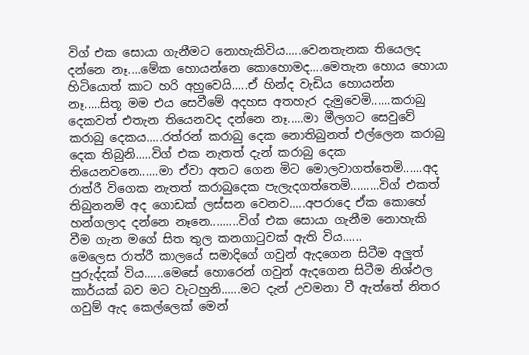විග් එක සොයා ගැනීමට නොහැකිවිය.....වෙනතැනක තියෙලද දන්නෙ නෑ....මේක හොයන්නෙ කොහොමද....මෙතැන හොය හොයා හිටියොත් කාට හරි අහුවෙයි.....ඒ හින්ද වැඩිය හොයන්න නෑ.....සිතූ මම එය සෙවීමේ අදහස අතහැර දැමුවෙමි......කරාබු දෙකවත් එතැන තියෙනවද දන්නෙ නෑ.....මා මීලගට සෙවුවේ කරාබු දෙකය.....රත්රන් කරාබු දෙක නොතිබුනත් එල්ලෙන කරාබු දෙක තිබුනි.....විග් එක නැතත් දැන් කරාබු දෙක තියෙනවනෙ......මා ඒවා අතට ගෙන මිට මොලවාගත්තෙමි......අද රාත්රී විගෙක නැතත් කරාබුදෙක පැලැදගත්තෙමි.........විග් එකත් තිබුනනම් අද ගොඩක් ලස්සන වෙනව.....අපරාදෙ ඒක කොහේ හන්ගලාද දන්නෙ නෑනෙ.........විග් එක සොයා ගැනීම නොහැකි වීම ගැන මගේ සිත තුල කනගාටුවක් ඇති විය......
මෙලෙස රාත්රී කාලයේ සමාදිගේ ගවුන් ඇදගෙන සිටීම අලුත් පුරුද්දක් විය......මෙසේ හොරෙන් ගවුන් ඇදගෙන සිටීම නිශ්ඵල කාර්යක් බව මට වැටහුනි......මට දැන් උවමනා වී ඇත්තේ නිතර ගවුම් ඇද කෙල්ලෙක් මෙන්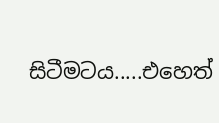සිටීමටය.....එහෙත්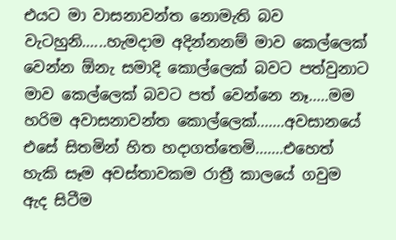එයට මා වාසනාවන්ත නොමැති බව වැටහුනි......හැමදාම අදින්නනම් මාව කෙල්ලෙක් වෙන්න ඕනැ සමාදි කොල්ලෙක් බවට පත්වුනාට මාව කෙල්ලෙක් බවට පත් වෙන්නෙ නෑ.....මම හරිම අවාසනාවන්ත කොල්ලෙක්.......අවසානයේ එසේ සිතමින් හිත හදාගත්තෙමි.......එහෙත් හැකි සෑම අවස්තාවකම රාත්‍රී කාලයේ ගවුම ඇද සිටීම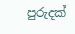පුරුදක්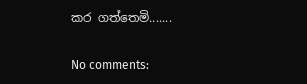කර ගත්තෙමි.......

No comments: